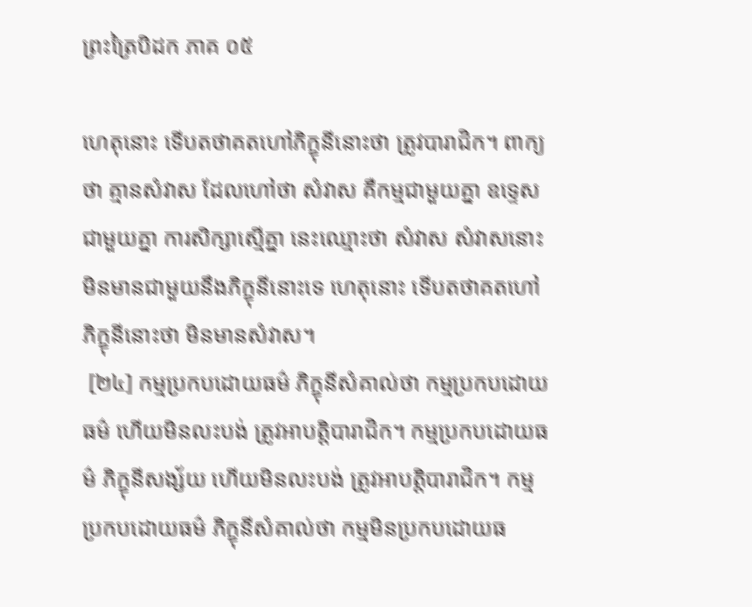ព្រះត្រៃបិដក ភាគ ០៥

ហេតុនោះ ទើបតថាគតហៅភិក្ខុនីនោះថា ត្រូវបារាជិក។ ពាក្យថា គ្មានសំវាស ដែលហៅថា សំវាស គឺកម្មជាមួយគ្នា ឧទ្ទេសជាមួយគ្នា ការសិក្សាស្មើគ្នា នេះឈ្មោះថា សំវាស សំវាសនោះមិនមានជាមួយនឹងភិក្ខុនីនោះទេ ហេតុនោះ ទើបតថាគតហៅភិក្ខុនីនោះថា មិនមានសំវាស។
 [២៤] កម្មប្រកបដោយធម៌ ភិក្ខុនីសំគាល់ថា កម្មប្រកបដោយធម៌ ហើយមិនលះបង់ ត្រូវអាបត្តិបារាជិក។ កម្មប្រកបដោយធម៌ ភិក្ខុនីសង្ស័យ ហើយមិនលះបង់ ត្រូវអាបត្តិបារាជិក។ កម្មប្រកបដោយធម៌ ភិក្ខុនីសំគាល់ថា កម្មមិនប្រកបដោយធ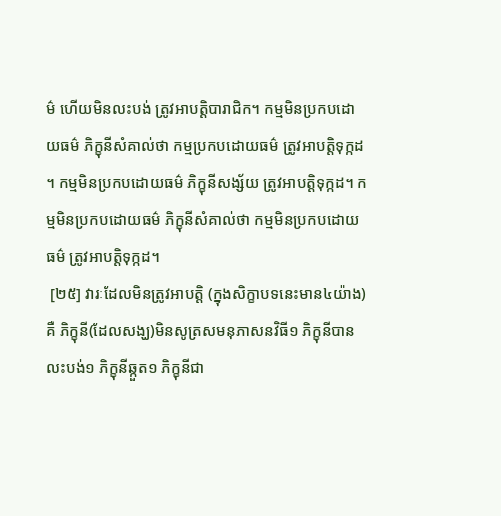ម៌ ហើយមិនលះបង់ ត្រូវអាបត្តិបារាជិក។ កម្មមិនប្រកបដោយធម៌ ភិក្ខុនីសំគាល់ថា កម្មប្រកបដោយធម៌ ត្រូវអាបត្តិទុក្កដ។ កម្មមិនប្រកបដោយធម៌ ភិក្ខុនីសង្ស័យ ត្រូវអាបត្តិទុក្កដ។ កម្មមិនប្រកបដោយធម៌ ភិក្ខុនីសំគាល់ថា កម្មមិនប្រកបដោយធម៌ ត្រូវអាបត្តិទុក្កដ។
 [២៥] វារៈដែលមិនត្រូវអាបត្តិ (ក្នុងសិក្ខាបទនេះមាន៤យ៉ាង) គឺ ភិក្ខុនី(ដែលសង្ឃ)មិនសូត្រសមនុភាសនវិធី១ ភិក្ខុនីបានលះបង់១ ភិក្ខុនីឆ្កួត១ ភិក្ខុនីជា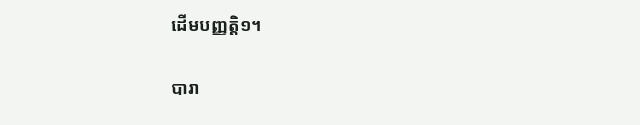ដើមបញ្ញត្តិ១។

បារា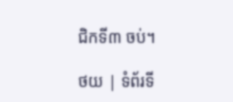ជិកទី៣ ចប់។

ថយ | ទំព័រទី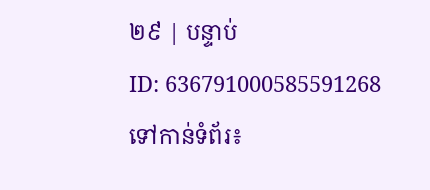២៩ | បន្ទាប់
ID: 636791000585591268
ទៅកាន់ទំព័រ៖